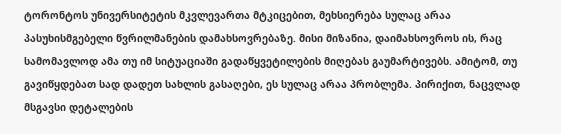ტორონტოს უნივერსიტეტის მკვლევართა მტკიცებით, მეხსიერება სულაც არაა პასუხისმგებელი წვრილმანების დამახსოვრებაზე. მისი მიზანია, დაიმახსოვროს ის, რაც სამომავლოდ ამა თუ იმ სიტუაციაში გადაწყვეტილების მიღებას გაუმარტივებს. ამიტომ, თუ გავიწყდებათ სად დადეთ სახლის გასაღები, ეს სულაც არაა პრობლემა. პირიქით, ნაცვლად მსგავსი დეტალების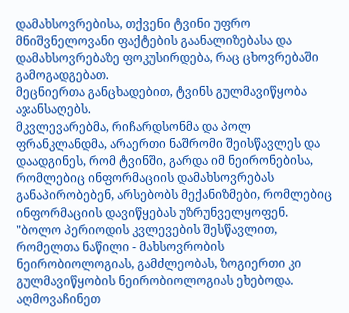დამახსოვრებისა, თქვენი ტვინი უფრო მნიშვნელოვანი ფაქტების გაანალიზებასა და დამახსოვრებაზე ფოკუსირდება, რაც ცხოვრებაში გამოგადგებათ.
მეცნიერთა განცხადებით, ტვინს გულმავიწყობა აჯანსაღებს.
მკვლევარებმა, რიჩარდსონმა და პოლ ფრანკლანდმა, არაერთი ნაშრომი შეისწავლეს და დაადგინეს, რომ ტვინში, გარდა იმ ნეირონებისა, რომლებიც ინფორმაციის დამახსოვრებას განაპირობებენ, არსებობს მექანიზმები, რომლებიც ინფორმაციის დავიწყებას უზრუნველყოფენ.
"ბოლო პერიოდის კვლევების შესწავლით, რომელთა ნაწილი - მახსოვრობის ნეირობიოლოგიას, გამძლეობას, ზოგიერთი კი გულმავიწყობის ნეირობიოლოგიას ეხებოდა. აღმოვაჩინეთ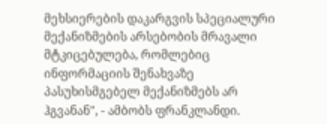მეხსიერების დაკარგვის სპეციალური მექანიზმების არსებობის მრავალი მტკიცებულება, რომლებიც ინფორმაციის შენახვაზე პასუხისმგებელ მექანიზმებს არ ჰგვანან", - ამბობს ფრანკლანდი.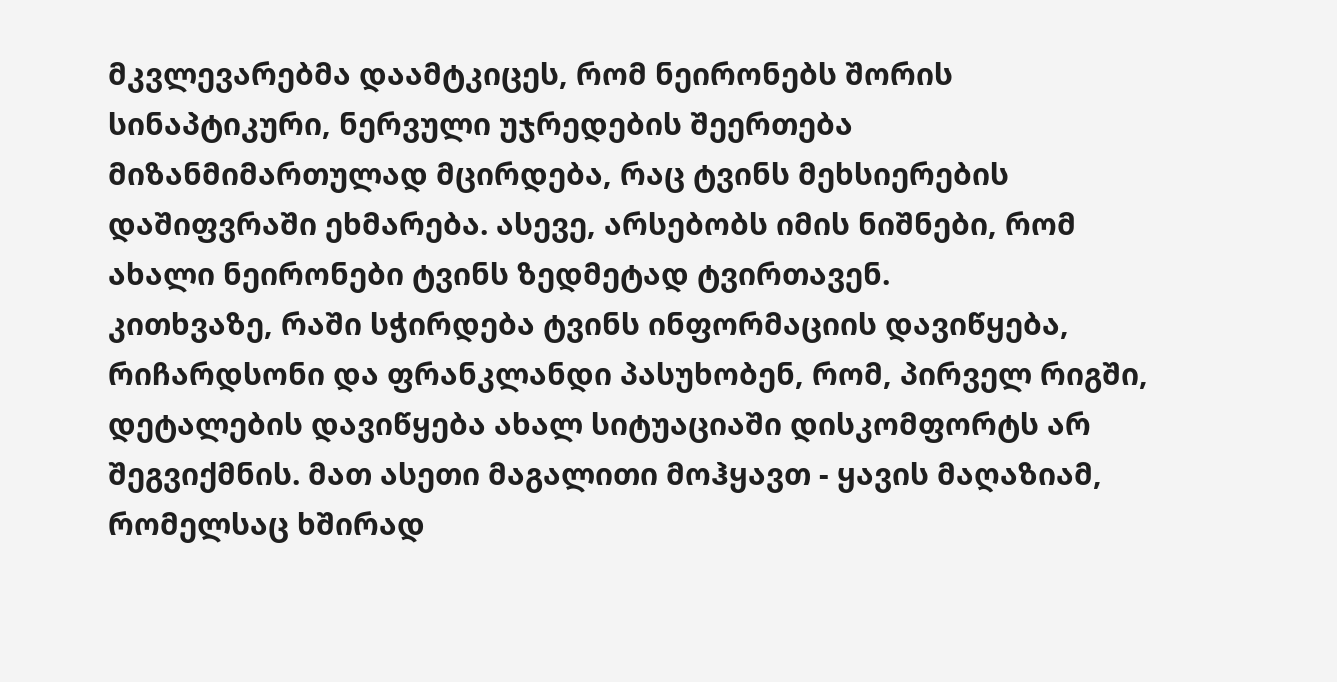მკვლევარებმა დაამტკიცეს, რომ ნეირონებს შორის სინაპტიკური, ნერვული უჯრედების შეერთება მიზანმიმართულად მცირდება, რაც ტვინს მეხსიერების დაშიფვრაში ეხმარება. ასევე, არსებობს იმის ნიშნები, რომ ახალი ნეირონები ტვინს ზედმეტად ტვირთავენ.
კითხვაზე, რაში სჭირდება ტვინს ინფორმაციის დავიწყება, რიჩარდსონი და ფრანკლანდი პასუხობენ, რომ, პირველ რიგში, დეტალების დავიწყება ახალ სიტუაციაში დისკომფორტს არ შეგვიქმნის. მათ ასეთი მაგალითი მოჰყავთ - ყავის მაღაზიამ, რომელსაც ხშირად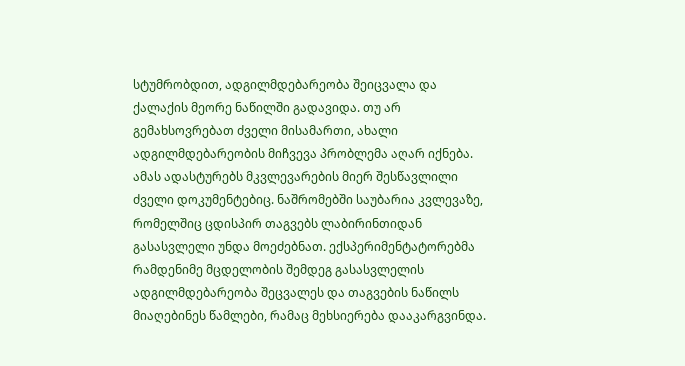სტუმრობდით, ადგილმდებარეობა შეიცვალა და ქალაქის მეორე ნაწილში გადავიდა. თუ არ გემახსოვრებათ ძველი მისამართი, ახალი ადგილმდებარეობის მიჩვევა პრობლემა აღარ იქნება.
ამას ადასტურებს მკვლევარების მიერ შესწავლილი ძველი დოკუმენტებიც. ნაშრომებში საუბარია კვლევაზე, რომელშიც ცდისპირ თაგვებს ლაბირინთიდან გასასვლელი უნდა მოეძებნათ. ექსპერიმენტატორებმა რამდენიმე მცდელობის შემდეგ გასასვლელის ადგილმდებარეობა შეცვალეს და თაგვების ნაწილს მიაღებინეს წამლები, რამაც მეხსიერება დააკარგვინდა.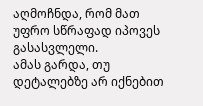აღმოჩნდა, რომ მათ უფრო სწრაფად იპოვეს გასასვლელი.
ამას გარდა, თუ დეტალებზე არ იქნებით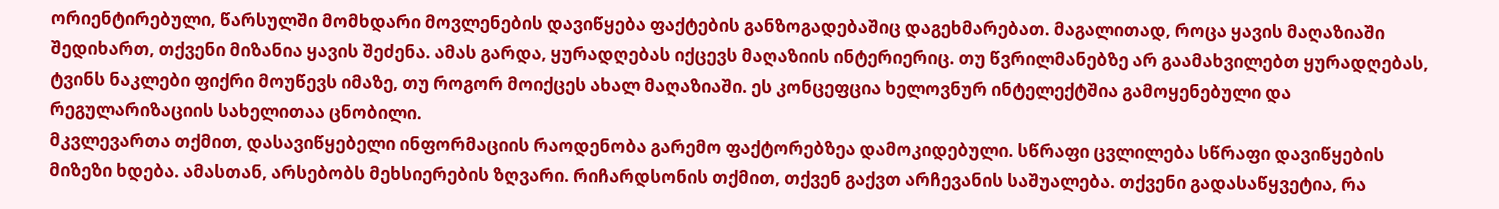ორიენტირებული, წარსულში მომხდარი მოვლენების დავიწყება ფაქტების განზოგადებაშიც დაგეხმარებათ. მაგალითად, როცა ყავის მაღაზიაში შედიხართ, თქვენი მიზანია ყავის შეძენა. ამას გარდა, ყურადღებას იქცევს მაღაზიის ინტერიერიც. თუ წვრილმანებზე არ გაამახვილებთ ყურადღებას, ტვინს ნაკლები ფიქრი მოუწევს იმაზე, თუ როგორ მოიქცეს ახალ მაღაზიაში. ეს კონცეფცია ხელოვნურ ინტელექტშია გამოყენებული და რეგულარიზაციის სახელითაა ცნობილი.
მკვლევართა თქმით, დასავიწყებელი ინფორმაციის რაოდენობა გარემო ფაქტორებზეა დამოკიდებული. სწრაფი ცვლილება სწრაფი დავიწყების მიზეზი ხდება. ამასთან, არსებობს მეხსიერების ზღვარი. რიჩარდსონის თქმით, თქვენ გაქვთ არჩევანის საშუალება. თქვენი გადასაწყვეტია, რა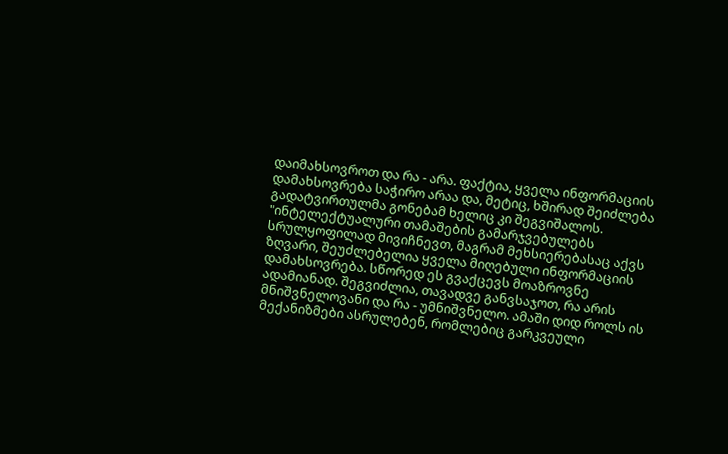დაიმახსოვროთ და რა - არა. ფაქტია, ყველა ინფორმაციის დამახსოვრება საჭირო არაა და, მეტიც, ხშირად შეიძლება გადატვირთულმა გონებამ ხელიც კი შეგვიშალოს.
"ინტელექტუალური თამაშების გამარჯვებულებს სრულყოფილად მივიჩნევთ, მაგრამ მეხსიერებასაც აქვს ზღვარი, შეუძლებელია ყველა მიღებული ინფორმაციის დამახსოვრება. სწორედ ეს გვაქცევს მოაზროვნე ადამიანად. შეგვიძლია, თავადვე განვსაჯოთ, რა არის მნიშვნელოვანი და რა - უმნიშვნელო. ამაში დიდ როლს ის მექანიზმები ასრულებენ, რომლებიც გარკვეული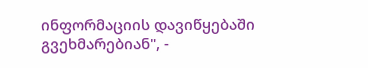ინფორმაციის დავიწყებაში გვეხმარებიან", -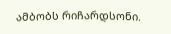ამბობს რიჩარდსონი.